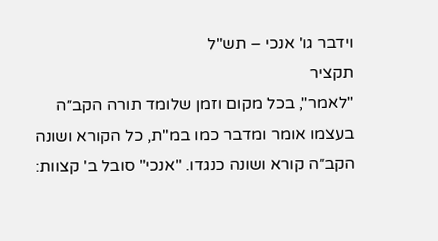וידבר גו' אנכי – תש"ל
תקציר
"לאמר", בכל מקום וזמן שלומד תורה הקב״ה בעצמו אומר ומדבר כמו במ"ת, כל הקורא ושונה הקב״ה קורא ושונה כנגדו. "אנכי" סובל ב' קצוות: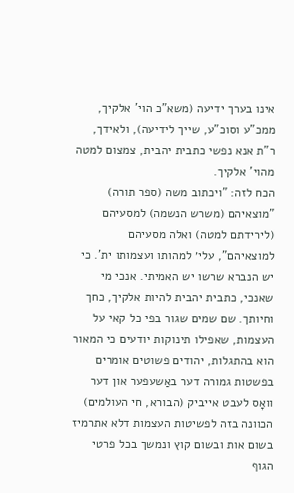אינו בערך ידיעה (משא"כ הוי' אלקיך, ממכ"ע וסוכ"ע, שייך לידיעה), ולאידך, ר"ת אנא נפשי כתבית יהבית, צמצום למטה מהוי' אלקיך.
הכח לזה: "ויכתוב משה (ספר תורה) "מוצאיהם (משרש הנשמה) למסעיהם (לירידתם למטה) ואלה מסעיהם למוצאיהם", עלי׳ למהותו ועצמותו ית'. כי יש הנברא שרשו יש האמיתי. אנכי מי שאנכי, כתבית יהבית להיות אלקיך, כחך וחיותך. שם שמים שגור בפי כל קאי על העצמות, שאפילו תינוקות יודעים כי המאור הוא בהתגלות, יהודים פשוטים אומרים בפשטות גמורה דער באַשעפער און דער וואָס לעבט אייביק (הבורא, חי העולמים) הכוונה בזה לפשיטות העצמות דלא אתרמיז בשום אות ובשום קוץ ונמשך בכל פרטי הגוף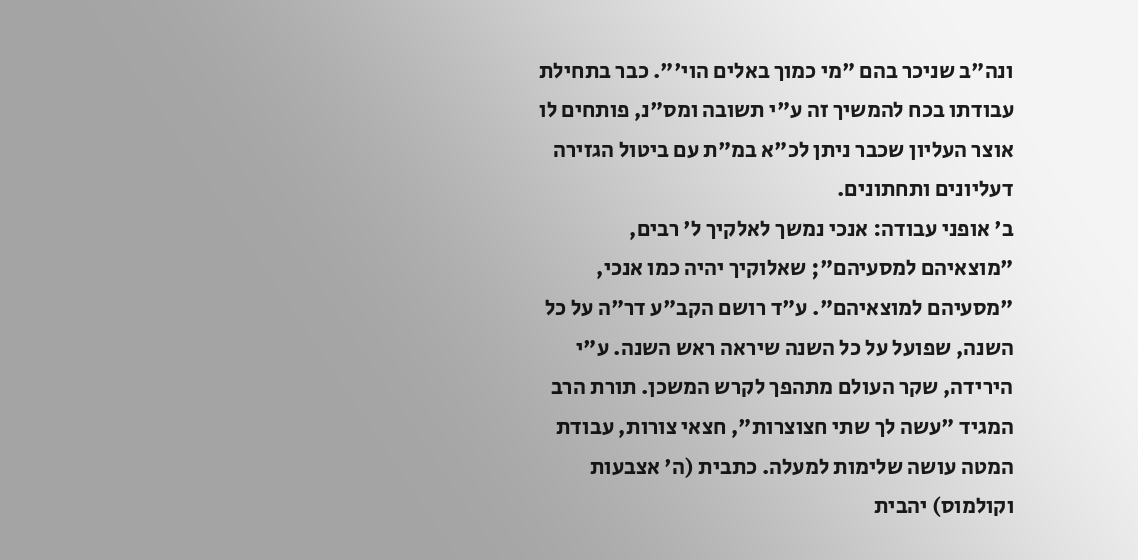ונה"ב שניכר בהם "מי כמוך באלים הוי'". כבר בתחילת עבודתו בכח להמשיך זה ע"י תשובה ומס"נ, פותחים לו אוצר העליון שכבר ניתן לכ"א במ"ת עם ביטול הגזירה דעליונים ותחתונים.
ב' אופני עבודה: אנכי נמשך לאלקיך ל' רבים, "מוצאיהם למסעיהם"; שאלוקיך יהיה כמו אנכי, "מסעיהם למוצאיהם". ע"ד רושם הקב"ע דר"ה על כל השנה, שפועל על כל השנה שיראה ראש השנה. ע"י הירידה, שקר העולם מתהפך לקרש המשכן. תורת הרב המגיד "עשה לך שתי חצוצרות", חצאי צורות, עבודת המטה עושה שלימות למעלה. כתבית (ה' אצבעות וקולמוס) יהבית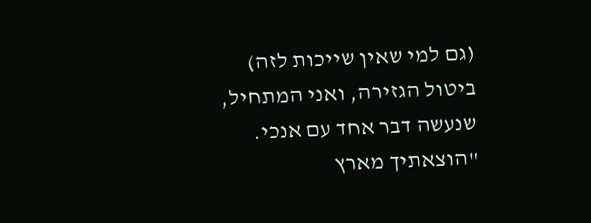(גם למי שאין שייכות לזה) ביטול הגזירה, ואני המתחיל, שנעשה דבר אחד עם אנכי.
"הוצאתיך מארץ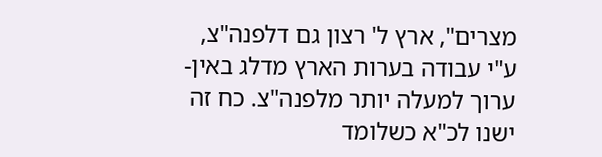מצרים", ארץ ל' רצון גם דלפנה"צ, ע"י עבודה בערות הארץ מדלג באין-ערוך למעלה יותר מלפנה"צ. כח זה ישנו לכ"א כשלומד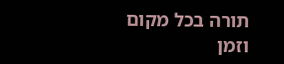תורה בכל מקום וזמן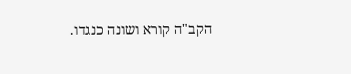הקב"ה קורא ושונה כנגדו.